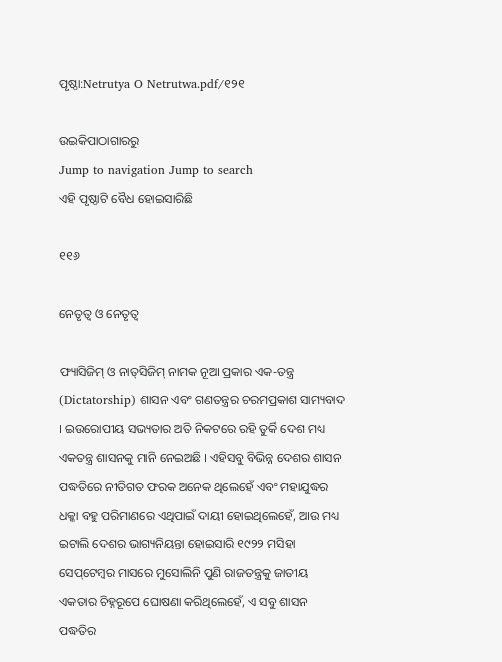ପୃଷ୍ଠା:Netrutya O Netrutwa.pdf/୧୨୧

ଉଇକିପାଠାଗାର‌ରୁ
Jump to navigation Jump to search
ଏହି ପୃଷ୍ଠାଟି ବୈଧ ହୋଇସାରିଛି

୧୧୬

ନେତୃତ୍ୱ ଓ ନେତୃତ୍ୱ

ଫ୍ୟାସିଜିମ୍ ଓ ନାତ୍‌ସିଜିମ୍ ନାମକ ନୂଆ ପ୍ରକାର ଏକ-ତନ୍ତ୍ର (Dictatorship) ଶାସନ ଏବଂ ଗଣତନ୍ତ୍ରର ଚରମ‌ପ୍ରକାଶ ସାମ୍ୟବାଦ । ଇଉରୋପୀୟ ସଭ୍ୟତାର ଅତି ନିକଟରେ ରହି ତୁର୍କି ଦେଶ ମଧ୍ୟ ଏକତନ୍ତ୍ର ଶାସନ‌କୁ ମାନି ନେଇଅଛି । ଏହିସବୁ ବିଭିନ୍ନ ଦେଶର ଶାସନ ପଦ୍ଧତିରେ ନୀତିଗତ ଫରକ ଅନେକ ଥିଲେହେଁ ଏବଂ ମହାଯୁଦ୍ଧର ଧକ୍କା ବ‌ହୁ ପରିମାଣରେ ଏଥିପାଇଁ ଦାୟୀ ହୋଇଥିଲେହେଁ, ଆଉ ମଧ୍ୟ ଇଟାଲି ଦେଶର ଭାଗ୍ୟନିୟନ୍ତା ହୋଇସାରି ୧୯୨୨ ମସିହା ସେପ୍‌ଟେମ୍ବର ମାସରେ ମୁସୋଲିନି ପୁଣି ରାଜତନ୍ତ୍ରକୁ ଜାତୀୟ ଏକତାର ଚିହ୍ନରୂପେ ଘୋଷଣା କରିଥିଲେହେଁ, ଏ ସବୁ ଶାସନ ପଦ୍ଧତିର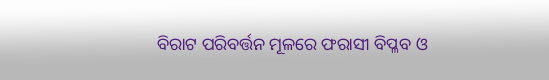ବିରାଟ ପରିବର୍ତ୍ତନ ମୂଳରେ ଫରାସୀ ବିପ୍ଳବ ଓ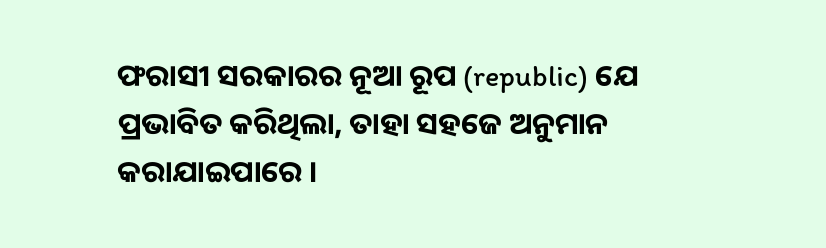ଫରାସୀ ସରକାରର ନୂଆ ରୂପ (republic) ଯେ ପ୍ରଭାବିତ କରିଥିଲା, ତାହା ସ‌ହଜେ ଅନୁମାନ କରାଯାଇପାରେ ।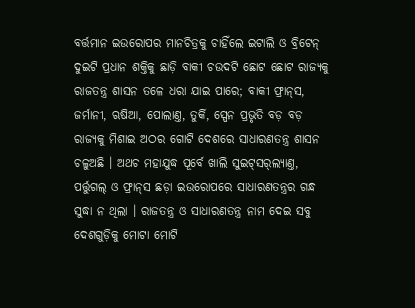ବର୍ତ୍ତମାନ ଇଉରୋପର ମାନ‌ଚିତ୍ରକୁ ଚାହିଁଲେ ଇଟାଲି ଓ ବ୍ରିଟେନ୍ ଦୁଇଟି ପ୍ରଧାନ ଶକ୍ତିକୁ ଛାଡ଼ି ବାକୀ ଚଉଦଟି ଛୋଟ ଛୋଟ ରାଜ୍ୟକୁ ରାଜତନ୍ତ୍ର ଶାସନ ତଳେ ଧରା ଯାଇ ପାରେ; ବାକୀ ଫ୍ରାନ୍‌ସ, ଜର୍ମାନୀ, ଋଷିଆ, ପୋଲାଣ୍ତ, ତୁର୍କି, ସ୍ପେନ ପ୍ରଭୃତି ବଡ଼ ବଡ଼ ରାଜ୍ୟକୁ ମିଶାଇ ଅଠର ଗୋଟି ଦେଶରେ ସାଧାରଣତନ୍ତ୍ର ଶାସନ ଚଳୁଅଛି । ଅଥଚ ମହାଯୁଦ୍ଧ ପୂର୍ବେ ଖାଲି ସୁଇଟ୍‌ସର୍‌ଲ୍ୟାଣ୍ତ, ପର୍ତ୍ତୁଗଲ୍‌ ଓ ଫ୍ରାନ୍‌ସ ଛଡ଼ା ଇଉରୋପରେ ସାଧାରଣତନ୍ତ୍ରର ଗନ୍ଧ ସୁଦ୍ଧା ନ ଥିଲା । ରାଜତନ୍ତ୍ର ଓ ସାଧାରଣତନ୍ତ୍ର ନାମ ଦେଇ ସବୁ ଦେଶଗୁଡ଼ିକୁ ମୋଟା ମୋଟି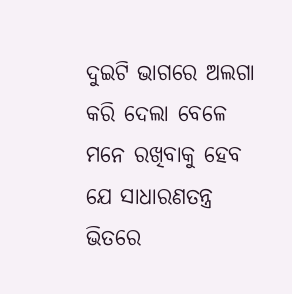ଦୁଇଟି ଭାଗରେ ଅଲଗା କରି ଦେଲା ବେଳେ ମନେ ରଖିବାକୁ ହେବ ଯେ ସାଧାରଣତନ୍ତ୍ର ଭିତରେ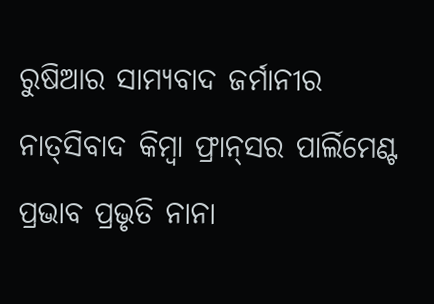ରୁଷିଆର ସାମ୍ୟବାଦ ଜର୍ମାନୀର ନାତ୍‌ସିବାଦ କିମ୍ବା ଫ୍ରାନ୍‌ସର ପାର୍ଲିମେଣ୍ଟ ପ୍ରଭାବ ପ୍ରଭୃତି ନାନା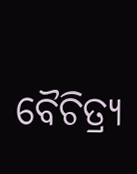ବୈଚିତ୍ର୍ୟ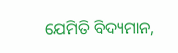ଯେମିତି ବିଦ୍ୟମାନ,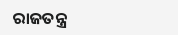ରାଜତନ୍ତ୍ର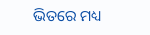ଭିତରେ ମଧ୍ୟ